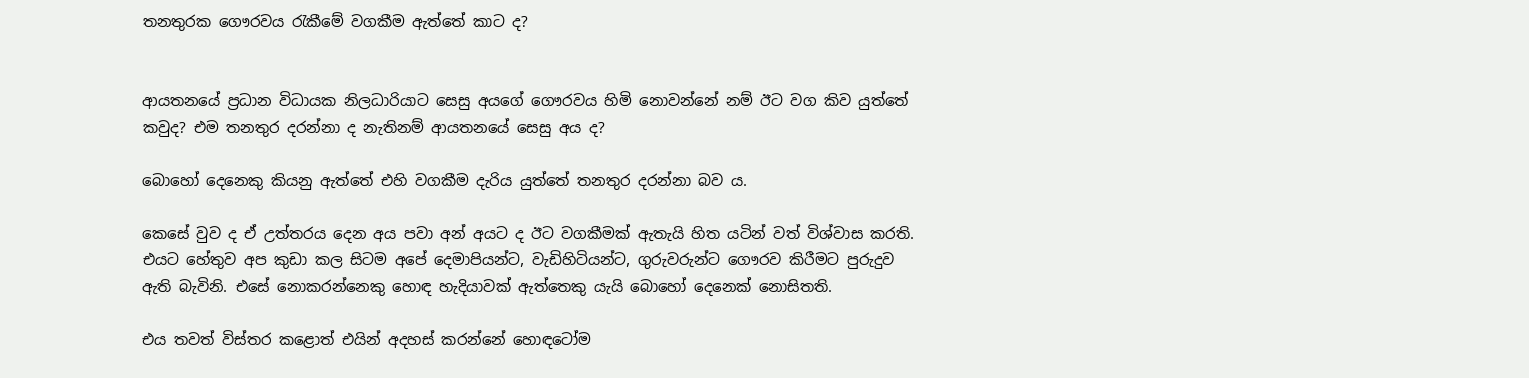තනතුරක ගෞරවය රැකීමේ වගකීම ඇත්තේ කාට ද?


ආයතනයේ ප්‍රධාන විධායක නිලධාරියාට සෙසු අයගේ ගෞරවය හිමි නොවන්නේ නම් ඊට වග කිව යුත්තේ කවුද? එම තනතුර දරන්නා ද නැතිනම් ආයතනයේ සෙසු අය ද?

බොහෝ දෙනෙකු කියනු ඇත්තේ එහි වගකීම දැරිය යුත්තේ තනතුර දරන්නා බව ය.

කෙසේ වුව ද ඒ උත්තරය දෙන අය පවා අන් අයට ද ඊට වගකීමක් ඇතැයි හිත යටින් වත් විශ්වාස කරති. එයට හේතුව අප කුඩා කල සිටම අපේ දෙමාපියන්ට, වැඩිහිටියන්ට, ගුරුවරුන්ට ගෞරව කිරීමට පුරුදුව ඇති බැවිනි. එසේ නොකරන්නෙකු හොඳ හැදියාවක් ඇත්තෙකු යැයි බොහෝ දෙනෙක් නොසිතති.

එය තවත් විස්තර කළොත් එයින් අදහස් කරන්නේ හොඳටෝම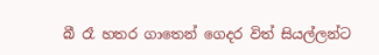බී රෑ හතර ගාතෙන් ගෙදර විත් සියල්ලන්ට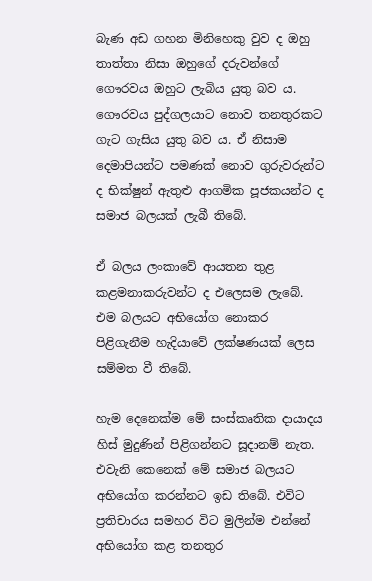බැණ අඩ ගහන මිනිහෙකු වුව ද ඔහු තාත්තා නිසා ඔහුගේ දරුවන්ගේ ගෞරවය ඔහුට ලැබිය යුතු බව ය. ගෞරවය පුද්ගලයාට නොව තනතුරකට ගැට ගැසිය යුතු බව ය. ඒ නිසාම දෙමාපියන්ට පමණක් නොව ගුරුවරුන්ට ද භික්ෂුන් ඇතුළු ආගමික පූජකයන්ට ද සමාජ බලයක් ලැබී තිබේ.

ඒ බලය ලංකාවේ ආයතන තුළ කළමනාකරුවන්ට ද එලෙසම ලැබේ. එම බලයට අභියෝග නොකර පිළිගැනීම හැදියාවේ ලක්ෂණයක් ලෙස සම්මත වී තිබේ.

හැම දෙනෙක්ම මේ සංස්කෘතික දායාදය හිස් මුදුණින් පිළිගන්නට සූදානම් නැත. එවැනි කෙනෙක් මේ සමාජ බලයට අභියෝග කරන්නට ඉඩ තිබේ. එවිට ප්‍රතිචාරය සමහර විට මුලින්ම එන්නේ අභියෝග කළ තනතුර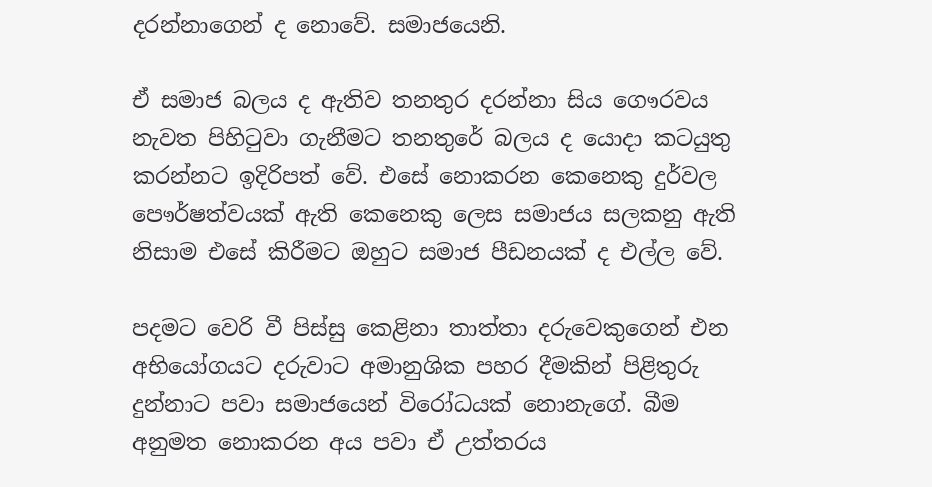දරන්නාගෙන් ද නොවේ. සමාජයෙනි.

ඒ සමාජ බලය ද ඇතිව තනතුර දරන්නා සිය ගෞරවය නැවත පිහිටුවා ගැනීමට තනතුරේ බලය ද යොදා කටයුතු කරන්නට ඉදිරිපත් වේ. එසේ නොකරන කෙනෙකු දුර්වල පෞර්ෂත්වයක් ඇති කෙනෙකු ලෙස සමාජය සලකනු ඇති නිසාම එසේ කිරීමට ඔහුට සමාජ පීඩනයක් ද එල්ල වේ.

පදමට වෙරි වී පිස්සු කෙළිනා තාත්තා දරුවෙකුගෙන් එන අභියෝගයට දරුවාට අමානුශික පහර දීමකින් පිළිතුරු දුන්නාට පවා සමාජයෙන් විරෝධයක් නොනැගේ. බීම අනුමත නොකරන අය පවා ඒ උත්තරය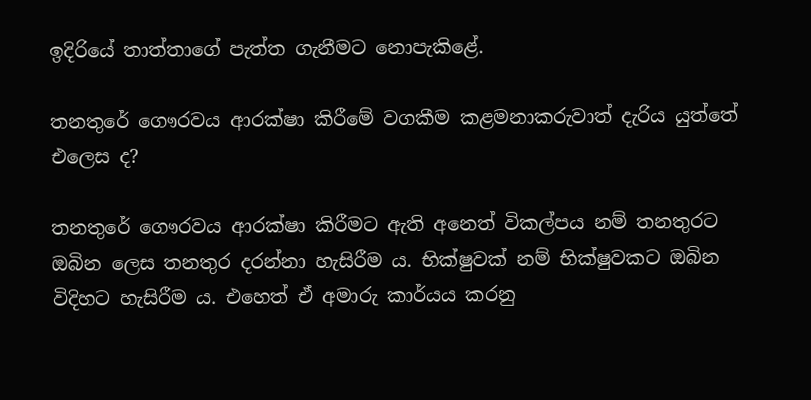ඉදිරියේ තාත්තාගේ පැත්ත ගැනීමට නොපැකිළේ.

තනතුරේ ගෞරවය ආරක්ෂා කිරීමේ වගකීම කළමනාකරුවාත් දැරිය යුත්තේ එලෙස ද?

තනතුරේ ගෞරවය ආරක්ෂා කිරීමට ඇති අනෙත් විකල්පය නම් තනතුරට ඔබින ලෙස තනතුර දරන්නා හැසිරීම ය. භික්ෂුවක් නම් භික්ෂුවකට ඔබින විදිහට හැසිරීම ය. එහෙත් ඒ අමාරු කාර්යය කරනු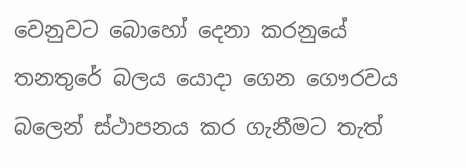වෙනුවට බොහෝ දෙනා කරනුයේ තනතුරේ බලය යොදා ගෙන ගෞරවය බලෙන් ස්ථාපනය කර ගැනීමට තැත්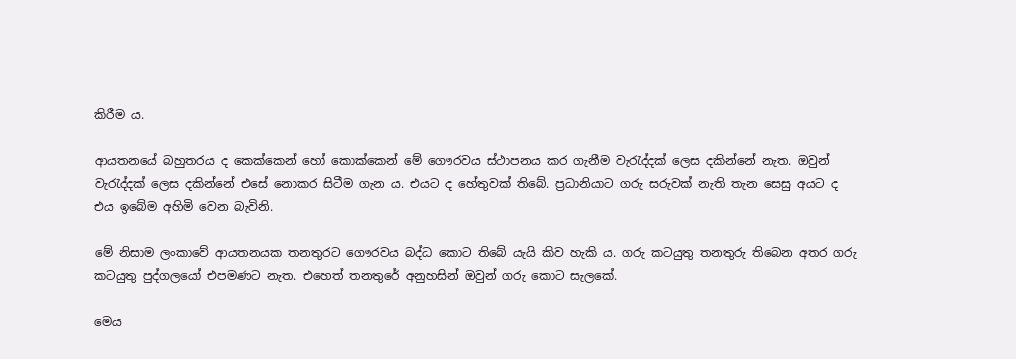කිරීම ය.

ආයතනයේ බහුතරය ද කෙක්කෙන් හෝ කොක්කෙන් මේ ගෞරවය ස්ථාපනය කර ගැනීම වැරැද්දක් ලෙස දකින්නේ නැත. ඔවුන් වැරැද්දක් ලෙස දකින්නේ එසේ නොකර සිටීම ගැන ය. එයට ද හේතුවක් තිබේ. ප්‍රධානියාට ගරු සරුවක් නැති තැන සෙසු අයට ද එය ඉබේම අහිමි වෙන බැවිනි.

මේ නිසාම ලංකාවේ ආයතනයක තනතුරට ගෞරවය බද්ධ කොට තිබේ යැයි කිව හැකි ය. ගරු කටයුතු තනතුරු තිබෙන අතර ගරු කටයුතු පුද්ගලයෝ එපමණට නැත. එහෙත් තනතුරේ අනුහසින් ඔවුන් ගරු කොට සැලකේ.

මෙය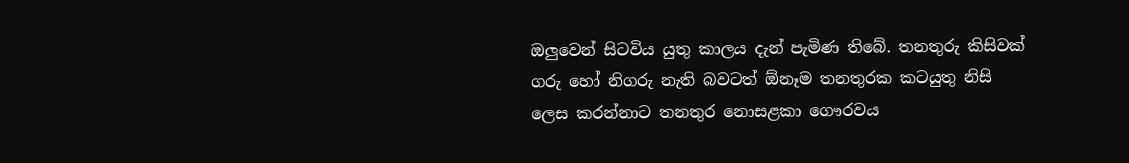ඔලුවෙන් සිටවිය යුතු කාලය දැන් පැමිණ තිබේ. තනතුරු කිසිවක් ගරු හෝ නිගරු නැති බවටත් ඕනෑම තනතුරක කටයුතු නිසි ලෙස කරන්නාට තනතුර නොසළකා ගෞරවය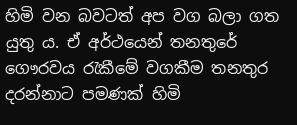හිමි වන බවටත් අප වග බලා ගත යුතු ය. ඒ අර්ථයෙන් තනතුරේ ගෞරවය රැකීමේ වගකීම තනතුර දරන්නාට පමණක් හිමි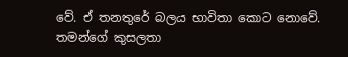වේ. ඒ තනතුරේ බලය භාවිතා කොට නොවේ. තමන්ගේ කුසලතා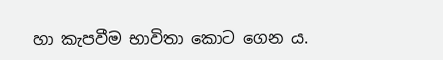හා කැපවීම භාවිතා කොට ගෙන ය.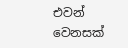එවන් වෙනසක්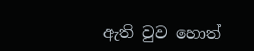ඇති වුව හොත්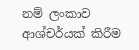නම් ලංකාව ආශ්චර්යක් කිරීම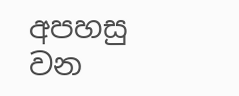අපහසු වන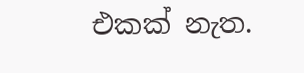එකක් නැත.